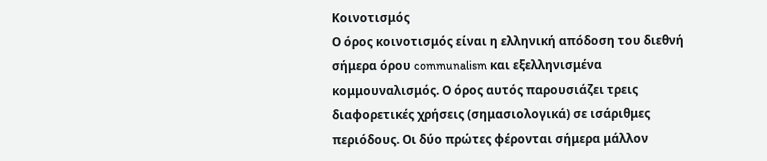Κοινοτισμός
Ο όρος κοινοτισμός είναι η ελληνική απόδοση του διεθνή σήμερα όρου communalism και εξελληνισμένα κομμουναλισμός. Ο όρος αυτός παρουσιάζει τρεις διαφορετικές χρήσεις (σημασιολογικά) σε ισάριθμες περιόδους. Οι δύο πρώτες φέρονται σήμερα μάλλον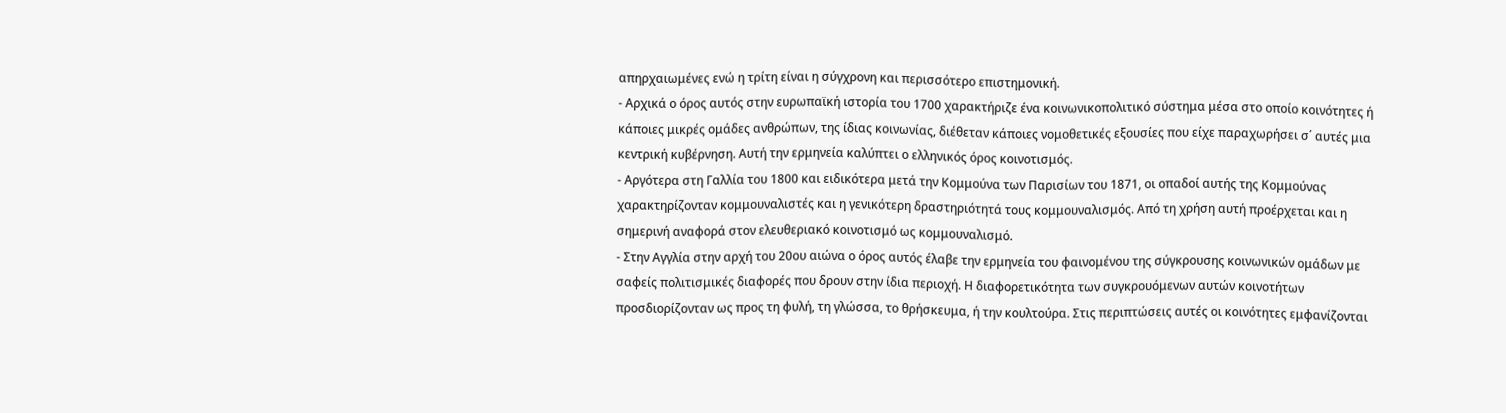απηρχαιωμένες ενώ η τρίτη είναι η σύγχρονη και περισσότερο επιστημονική.
- Αρχικά ο όρος αυτός στην ευρωπαϊκή ιστορία του 1700 χαρακτήριζε ένα κοινωνικοπολιτικό σύστημα μέσα στο οποίο κοινότητες ή κάποιες μικρές ομάδες ανθρώπων, της ίδιας κοινωνίας, διέθεταν κάποιες νομοθετικές εξουσίες που είχε παραχωρήσει σ΄ αυτές μια κεντρική κυβέρνηση. Αυτή την ερμηνεία καλύπτει ο ελληνικός όρος κοινοτισμός.
- Αργότερα στη Γαλλία του 1800 και ειδικότερα μετά την Κομμούνα των Παρισίων του 1871, οι οπαδοί αυτής της Κομμούνας χαρακτηρίζονταν κομμουναλιστές και η γενικότερη δραστηριότητά τους κομμουναλισμός. Από τη χρήση αυτή προέρχεται και η σημερινή αναφορά στον ελευθεριακό κοινοτισμό ως κομμουναλισμό.
- Στην Αγγλία στην αρχή του 20ου αιώνα ο όρος αυτός έλαβε την ερμηνεία του φαινομένου της σύγκρουσης κοινωνικών ομάδων με σαφείς πολιτισμικές διαφορές που δρουν στην ίδια περιοχή. Η διαφορετικότητα των συγκρουόμενων αυτών κοινοτήτων προσδιορίζονταν ως προς τη φυλή, τη γλώσσα, το θρήσκευμα, ή την κουλτούρα. Στις περιπτώσεις αυτές οι κοινότητες εμφανίζονται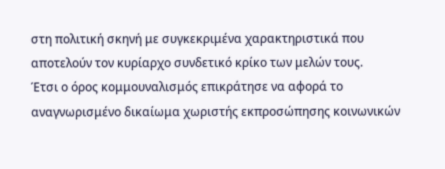στη πολιτική σκηνή με συγκεκριμένα χαρακτηριστικά που αποτελούν τον κυρίαρχο συνδετικό κρίκο των μελών τους.
Έτσι ο όρος κομμουναλισμός επικράτησε να αφορά το αναγνωρισμένο δικαίωμα χωριστής εκπροσώπησης κοινωνικών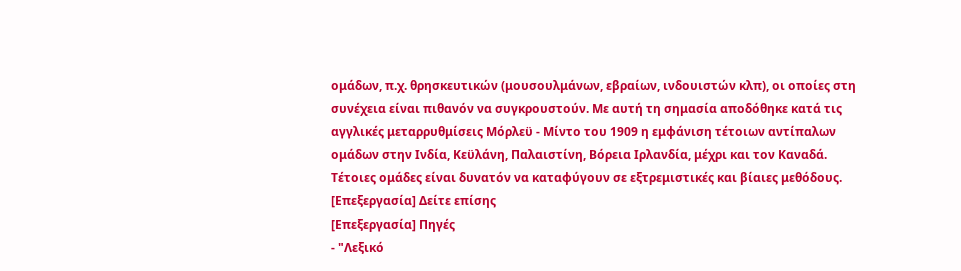ομάδων, π.χ. θρησκευτικών (μουσουλμάνων, εβραίων, ινδουιστών κλπ), οι οποίες στη συνέχεια είναι πιθανόν να συγκρουστούν. Με αυτή τη σημασία αποδόθηκε κατά τις αγγλικές μεταρρυθμίσεις Μόρλεϋ - Μίντο του 1909 η εμφάνιση τέτοιων αντίπαλων ομάδων στην Ινδία, Κεϋλάνη, Παλαιστίνη, Βόρεια Ιρλανδία, μέχρι και τον Καναδά. Τέτοιες ομάδες είναι δυνατόν να καταφύγουν σε εξτρεμιστικές και βίαιες μεθόδους.
[Επεξεργασία] Δείτε επίσης
[Επεξεργασία] Πηγές
- "Λεξικό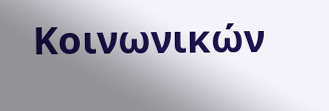Κοινωνικών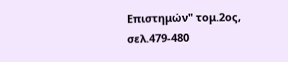Επιστημών" τομ.2ος, σελ.479-480